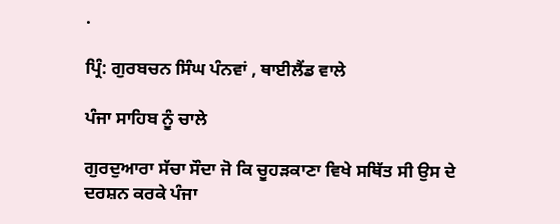.

ਪ੍ਰਿੰ: ਗੁਰਬਚਨ ਸਿੰਘ ਪੰਨਵਾਂ , ਥਾਈਲੈਂਡ ਵਾਲੇ

ਪੰਜਾ ਸਾਹਿਬ ਨੂੰ ਚਾਲੇ

ਗੁਰਦੁਆਰਾ ਸੱਚਾ ਸੌਦਾ ਜੋ ਕਿ ਚੂਹੜਕਾਣਾ ਵਿਖੇ ਸਥਿੱਤ ਸੀ ਉਸ ਦੇ ਦਰਸ਼ਨ ਕਰਕੇ ਪੰਜਾ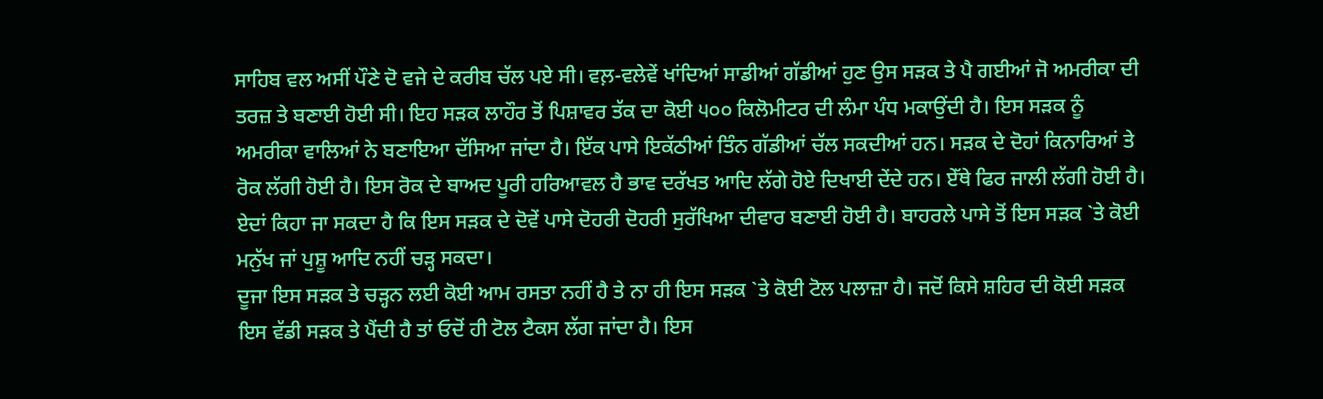ਸਾਹਿਬ ਵਲ ਅਸੀਂ ਪੌਣੇ ਦੋ ਵਜੇ ਦੇ ਕਰੀਬ ਚੱਲ ਪਏ ਸੀ। ਵਲ਼-ਵਲੇਵੇਂ ਖਾਂਦਿਆਂ ਸਾਡੀਆਂ ਗੱਡੀਆਂ ਹੁਣ ਉਸ ਸੜਕ ਤੇ ਪੈ ਗਈਆਂ ਜੋ ਅਮਰੀਕਾ ਦੀ ਤਰਜ਼ ਤੇ ਬਣਾਈ ਹੋਈ ਸੀ। ਇਹ ਸੜਕ ਲਾਹੌਰ ਤੋਂ ਪਿਸ਼ਾਵਰ ਤੱਕ ਦਾ ਕੋਈ ੫੦੦ ਕਿਲੋਮੀਟਰ ਦੀ ਲੰਮਾ ਪੰਧ ਮਕਾਉਂਦੀ ਹੈ। ਇਸ ਸੜਕ ਨੂੰ ਅਮਰੀਕਾ ਵਾਲਿਆਂ ਨੇ ਬਣਾਇਆ ਦੱਸਿਆ ਜਾਂਦਾ ਹੈ। ਇੱਕ ਪਾਸੇ ਇਕੱਠੀਆਂ ਤਿੰਨ ਗੱਡੀਆਂ ਚੱਲ ਸਕਦੀਆਂ ਹਨ। ਸੜਕ ਦੇ ਦੋਹਾਂ ਕਿਨਾਰਿਆਂ ਤੇ ਰੋਕ ਲੱਗੀ ਹੋਈ ਹੈ। ਇਸ ਰੋਕ ਦੇ ਬਾਅਦ ਪੂਰੀ ਹਰਿਆਵਲ ਹੈ ਭਾਵ ਦਰੱਖਤ ਆਦਿ ਲੱਗੇ ਹੋਏ ਦਿਖਾਈ ਦੇਂਦੇ ਹਨ। ਏੱਥੇ ਫਿਰ ਜਾਲੀ ਲੱਗੀ ਹੋਈ ਹੈ। ਏਦਾਂ ਕਿਹਾ ਜਾ ਸਕਦਾ ਹੈ ਕਿ ਇਸ ਸੜਕ ਦੇ ਦੋਵੇਂ ਪਾਸੇ ਦੋਹਰੀ ਦੋਹਰੀ ਸੁਰੱਖਿਆ ਦੀਵਾਰ ਬਣਾਈ ਹੋਈ ਹੈ। ਬਾਹਰਲੇ ਪਾਸੇ ਤੋਂ ਇਸ ਸੜਕ `ਤੇ ਕੋਈ ਮਨੁੱਖ ਜਾਂ ਪੁਸ਼ੂ ਆਦਿ ਨਹੀਂ ਚੜ੍ਹ ਸਕਦਾ।
ਦੂਜਾ ਇਸ ਸੜਕ ਤੇ ਚੜ੍ਹਨ ਲਈ ਕੋਈ ਆਮ ਰਸਤਾ ਨਹੀਂ ਹੈ ਤੇ ਨਾ ਹੀ ਇਸ ਸੜਕ `ਤੇ ਕੋਈ ਟੋਲ ਪਲਾਜ਼ਾ ਹੈ। ਜਦੋਂ ਕਿਸੇ ਸ਼ਹਿਰ ਦੀ ਕੋਈ ਸੜਕ ਇਸ ਵੱਡੀ ਸੜਕ ਤੇ ਪੈਂਦੀ ਹੈ ਤਾਂ ਓਦੋਂ ਹੀ ਟੋਲ ਟੈਕਸ ਲੱਗ ਜਾਂਦਾ ਹੈ। ਇਸ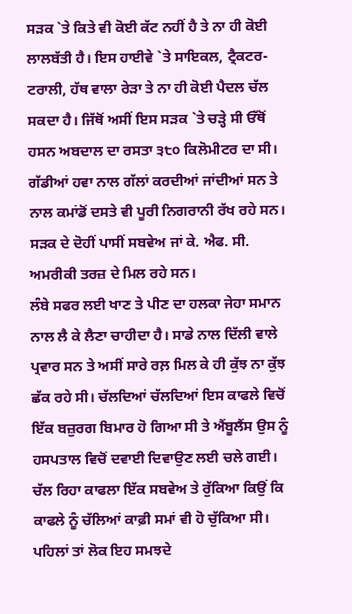ਸੜਕ `ਤੇ ਕਿਤੇ ਵੀ ਕੋਈ ਕੱਟ ਨਹੀਂ ਹੈ ਤੇ ਨਾ ਹੀ ਕੋਈ ਲਾਲਬੱਤੀ ਹੈ। ਇਸ ਹਾਈਵੇ `ਤੇ ਸਾਇਕਲ, ਟ੍ਰੈਕਟਰ-ਟਰਾਲੀ, ਹੱਥ ਵਾਲਾ ਰੇੜਾ ਤੇ ਨਾ ਹੀ ਕੋਈ ਪੈਦਲ ਚੱਲ ਸਕਦਾ ਹੈ। ਜਿੱਥੋਂ ਅਸੀਂ ਇਸ ਸੜਕ `ਤੇ ਚੜ੍ਹੇ ਸੀ ਓੱਥੋਂ ਹਸਨ ਅਬਦਾਲ ਦਾ ਰਸਤਾ ੩੮੦ ਕਿਲੋਮੀਟਰ ਦਾ ਸੀ। ਗੱਡੀਆਂ ਹਵਾ ਨਾਲ ਗੱਲਾਂ ਕਰਦੀਆਂ ਜਾਂਦੀਆਂ ਸਨ ਤੇ ਨਾਲ ਕਮਾਂਡੋਂ ਦਸਤੇ ਵੀ ਪੂਰੀ ਨਿਗਰਾਨੀ ਰੱਖ ਰਹੇ ਸਨ। ਸੜਕ ਦੇ ਦੋਹੀਂ ਪਾਸੀਂ ਸਬਵੇਅ ਜਾਂ ਕੇ. ਐਫ. ਸੀ. ਅਮਰੀਕੀ ਤਰਜ਼ ਦੇ ਮਿਲ ਰਹੇ ਸਨ।
ਲੰਬੇ ਸਫਰ ਲਈ ਖਾਣ ਤੇ ਪੀਣ ਦਾ ਹਲਕਾ ਜੇਹਾ ਸਮਾਨ ਨਾਲ ਲੈ ਕੇ ਲੈਣਾ ਚਾਹੀਦਾ ਹੈ। ਸਾਡੇ ਨਾਲ ਦਿੱਲੀ ਵਾਲੇ ਪ੍ਰਵਾਰ ਸਨ ਤੇ ਅਸੀਂ ਸਾਰੇ ਰਲ਼ ਮਿਲ ਕੇ ਹੀ ਕੁੱਝ ਨਾ ਕੁੱਝ ਛੱਕ ਰਹੇ ਸੀ। ਚੱਲਦਿਆਂ ਚੱਲਦਿਆਂ ਇਸ ਕਾਫਲੇ ਵਿਚੋਂ ਇੱਕ ਬਜ਼ੁਰਗ ਬਿਮਾਰ ਹੋ ਗਿਆ ਸੀ ਤੇ ਐਂਬੂਲੈਂਸ ਉਸ ਨੂੰ ਹਸਪਤਾਲ ਵਿਚੋਂ ਦਵਾਈ ਦਿਵਾਉਣ ਲਈ ਚਲੇ ਗਈ। ਚੱਲ ਰਿਹਾ ਕਾਫਲਾ ਇੱਕ ਸਬਵੇਅ ਤੇ ਰੁੱਕਿਆ ਕਿਉਂ ਕਿ ਕਾਫਲੇ ਨੂੰ ਚੱਲਿਆਂ ਕਾਫ਼ੀ ਸਮਾਂ ਵੀ ਹੋ ਚੁੱਕਿਆ ਸੀ। ਪਹਿਲਾਂ ਤਾਂ ਲੋਕ ਇਹ ਸਮਝਦੇ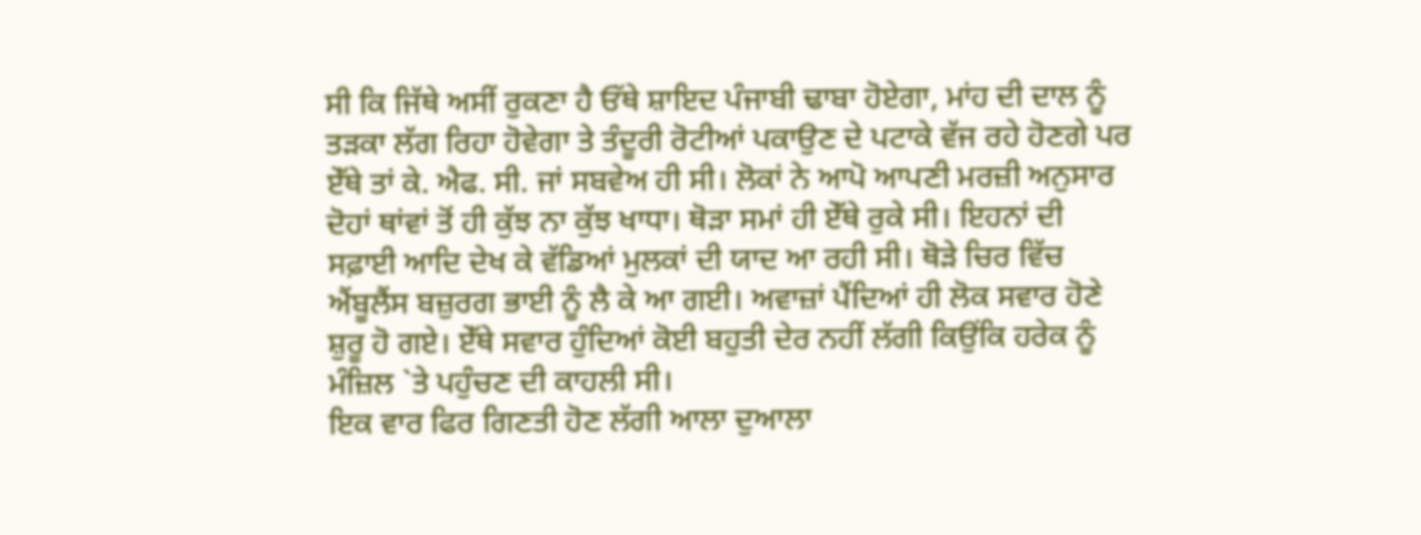ਸੀ ਕਿ ਜਿੱਥੇ ਅਸੀਂ ਰੁਕਣਾ ਹੈ ਓੱਥੇ ਸ਼ਾਇਦ ਪੰਜਾਬੀ ਢਾਬਾ ਹੋਏਗਾ, ਮਾਂਹ ਦੀ ਦਾਲ ਨੂੰ ਤੜਕਾ ਲੱਗ ਰਿਹਾ ਹੋਵੇਗਾ ਤੇ ਤੰਦੂਰੀ ਰੋਟੀਆਂ ਪਕਾਉਣ ਦੇ ਪਟਾਕੇ ਵੱਜ ਰਹੇ ਹੋਣਗੇ ਪਰ ਏੱਥੇ ਤਾਂ ਕੇ. ਐਫ. ਸੀ. ਜਾਂ ਸਬਵੇਅ ਹੀ ਸੀ। ਲੋਕਾਂ ਨੇ ਆਪੋ ਆਪਣੀ ਮਰਜ਼ੀ ਅਨੁਸਾਰ ਦੋਹਾਂ ਥਾਂਵਾਂ ਤੋਂ ਹੀ ਕੁੱਝ ਨਾ ਕੁੱਝ ਖਾਧਾ। ਥੋੜਾ ਸਮਾਂ ਹੀ ਏੱਥੇ ਰੁਕੇ ਸੀ। ਇਹਨਾਂ ਦੀ ਸਫ਼ਾਈ ਆਦਿ ਦੇਖ ਕੇ ਵੱਡਿਆਂ ਮੁਲਕਾਂ ਦੀ ਯਾਦ ਆ ਰਹੀ ਸੀ। ਥੋੜੇ ਚਿਰ ਵਿੱਚ ਐਂਬੂਲੈਂਸ ਬਜ਼ੁਰਗ ਭਾਈ ਨੂੰ ਲੈ ਕੇ ਆ ਗਈ। ਅਵਾਜ਼ਾਂ ਪੈਂਦਿਆਂ ਹੀ ਲੋਕ ਸਵਾਰ ਹੋਣੇ ਸ਼ੁਰੂ ਹੋ ਗਏ। ਏੱਥੇ ਸਵਾਰ ਹੁੰਦਿਆਂ ਕੋਈ ਬਹੁਤੀ ਦੇਰ ਨਹੀਂ ਲੱਗੀ ਕਿਉਂਕਿ ਹਰੇਕ ਨੂੰ ਮੰਜ਼ਿਲ `ਤੇ ਪਹੁੰਚਣ ਦੀ ਕਾਹਲੀ ਸੀ।
ਇਕ ਵਾਰ ਫਿਰ ਗਿਣਤੀ ਹੋਣ ਲੱਗੀ ਆਲਾ ਦੁਆਲਾ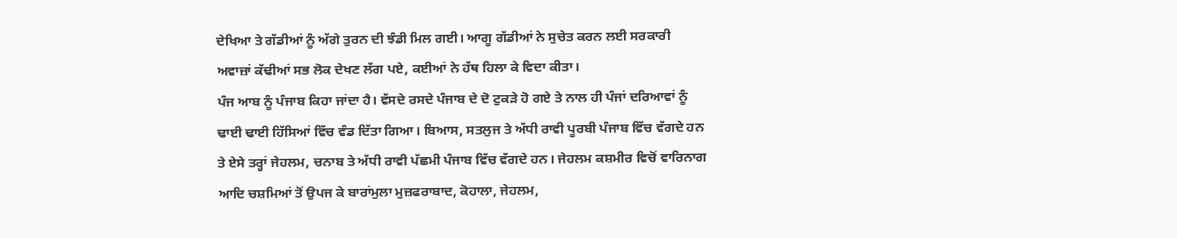ਦੇਖਿਆ ਤੇ ਗੱਡੀਆਂ ਨੂੰ ਅੱਗੇ ਤੁਰਨ ਦੀ ਝੰਡੀ ਮਿਲ ਗਈ। ਆਗੂ ਗੱਡੀਆਂ ਨੇ ਸੁਚੇਤ ਕਰਨ ਲਈ ਸਰਕਾਰੀ ਅਵਾਜ਼ਾਂ ਕੱਢੀਆਂ ਸਭ ਲੋਕ ਦੇਖਣ ਲੱਗ ਪਏ, ਕਈਆਂ ਨੇ ਹੱਥ ਹਿਲਾ ਕੇ ਵਿਦਾ ਕੀਤਾ।
ਪੰਜ ਆਬ ਨੂੰ ਪੰਜਾਬ ਕਿਹਾ ਜਾਂਦਾ ਹੈ। ਵੱਸਦੇ ਰਸਦੇ ਪੰਜਾਬ ਦੇ ਦੋ ਟੁਕੜੇ ਹੋ ਗਏ ਤੇ ਨਾਲ ਹੀ ਪੰਜਾਂ ਦਰਿਆਵਾਂ ਨੂੰ ਢਾਈ ਢਾਈ ਹਿੱਸਿਆਂ ਵਿੱਚ ਵੰਡ ਦਿੱਤਾ ਗਿਆ। ਬਿਆਸ, ਸਤਲੁਜ ਤੇ ਅੱਧੀ ਰਾਵੀ ਪੂਰਬੀ ਪੰਜਾਬ ਵਿੱਚ ਵੱਗਦੇ ਹਨ ਤੇ ਏਸੇ ਤਰ੍ਹਾਂ ਜੇਹਲਮ, ਚਨਾਬ ਤੇ ਅੱਧੀ ਰਾਵੀ ਪੱਛਮੀ ਪੰਜਾਬ ਵਿੱਚ ਵੱਗਦੇ ਹਨ। ਜੇਹਲਮ ਕਸ਼ਮੀਰ ਵਿਚੋਂ ਵਾਰਿਨਾਗ ਆਦਿ ਚਸ਼ਮਿਆਂ ਤੋਂ ਉਪਜ ਕੇ ਬਾਰਾਂਮੁਲਾ ਮੁਜ਼ਫਰਾਬਾਦ, ਕੋਹਾਲਾ, ਜੇਹਲਮ,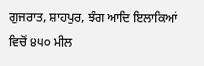ਗੁਜਰਾਤ, ਸ਼ਾਹਪੁਰ, ਝੰਗ ਆਦਿ ਇਲਾਕਿਆਂ ਵਿਚੋਂ ੪੫੦ ਮੀਲ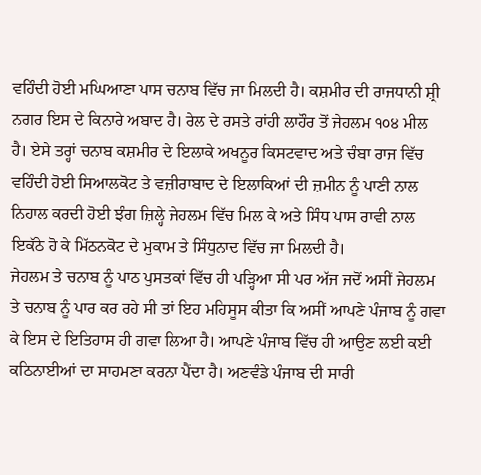ਵਹਿੰਦੀ ਹੋਈ ਮਘਿਆਣਾ ਪਾਸ ਚਨਾਬ ਵਿੱਚ ਜਾ ਮਿਲਦੀ ਹੈ। ਕਸ਼ਮੀਰ ਦੀ ਰਾਜਧਾਨੀ ਸ਼੍ਰੀ ਨਗਰ ਇਸ ਦੇ ਕਿਨਾਰੇ ਅਬਾਦ ਹੈ। ਰੇਲ ਦੇ ਰਸਤੇ ਰਾਂਹੀ ਲਾਹੌਰ ਤੋਂ ਜੇਹਲਮ ੧੦੪ ਮੀਲ ਹੈ। ਏਸੇ ਤਰ੍ਹਾਂ ਚਨਾਬ ਕਸ਼ਮੀਰ ਦੇ ਇਲਾਕੇ ਅਖਨੂਰ ਕਿਸਟਵਾਦ ਅਤੇ ਚੰਬਾ ਰਾਜ ਵਿੱਚ ਵਹਿੰਦੀ ਹੋਈ ਸਿਆਲਕੋਟ ਤੇ ਵਜ਼ੀਰਾਬਾਦ ਦੇ ਇਲਾਕਿਆਂ ਦੀ ਜ਼ਮੀਨ ਨੂੰ ਪਾਣੀ ਨਾਲ ਨਿਹਾਲ ਕਰਦੀ ਹੋਈ ਝੰਗ ਜ਼ਿਲ੍ਹੇ ਜੇਹਲਮ ਵਿੱਚ ਮਿਲ ਕੇ ਅਤੇ ਸਿੰਧ ਪਾਸ ਰਾਵੀ ਨਾਲ ਇਕੱਠੇ ਹੋ ਕੇ ਮਿੱਠਨਕੋਟ ਦੇ ਮੁਕਾਮ ਤੇ ਸਿੰਧੁਨਾਦ ਵਿੱਚ ਜਾ ਮਿਲਦੀ ਹੈ।
ਜੇਹਲਮ ਤੇ ਚਨਾਬ ਨੂੰ ਪਾਠ ਪੁਸਤਕਾਂ ਵਿੱਚ ਹੀ ਪੜ੍ਹਿਆ ਸੀ ਪਰ ਅੱਜ ਜਦੋਂ ਅਸੀਂ ਜੇਹਲਮ ਤੇ ਚਨਾਬ ਨੂੰ ਪਾਰ ਕਰ ਰਹੇ ਸੀ ਤਾਂ ਇਹ ਮਹਿਸੂਸ ਕੀਤਾ ਕਿ ਅਸੀਂ ਆਪਣੇ ਪੰਜਾਬ ਨੂੰ ਗਵਾ ਕੇ ਇਸ ਦੇ ਇਤਿਹਾਸ ਹੀ ਗਵਾ ਲਿਆ ਹੈ। ਆਪਣੇ ਪੰਜਾਬ ਵਿੱਚ ਹੀ ਆਉਣ ਲਈ ਕਈ ਕਠਿਨਾਈਆਂ ਦਾ ਸਾਹਮਣਾ ਕਰਨਾ ਪੈਂਦਾ ਹੈ। ਅਣਵੰਡੇ ਪੰਜਾਬ ਦੀ ਸਾਰੀ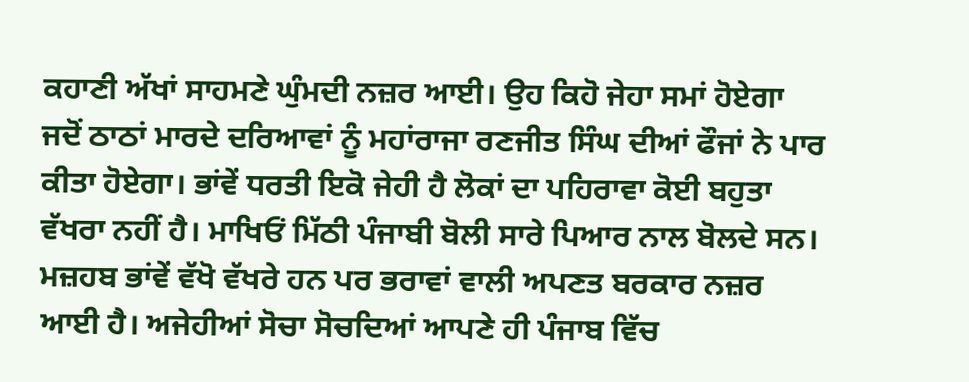ਕਹਾਣੀ ਅੱਖਾਂ ਸਾਹਮਣੇ ਘੁੰਮਦੀ ਨਜ਼ਰ ਆਈ। ਉਹ ਕਿਹੋ ਜੇਹਾ ਸਮਾਂ ਹੋਏਗਾ ਜਦੋਂ ਠਾਠਾਂ ਮਾਰਦੇ ਦਰਿਆਵਾਂ ਨੂੰ ਮਹਾਂਰਾਜਾ ਰਣਜੀਤ ਸਿੰਘ ਦੀਆਂ ਫੌਜਾਂ ਨੇ ਪਾਰ ਕੀਤਾ ਹੋਏਗਾ। ਭਾਂਵੇਂ ਧਰਤੀ ਇਕੋ ਜੇਹੀ ਹੈ ਲੋਕਾਂ ਦਾ ਪਹਿਰਾਵਾ ਕੋਈ ਬਹੁਤਾ ਵੱਖਰਾ ਨਹੀਂ ਹੈ। ਮਾਖਿਓਂ ਮਿੱਠੀ ਪੰਜਾਬੀ ਬੋਲੀ ਸਾਰੇ ਪਿਆਰ ਨਾਲ ਬੋਲਦੇ ਸਨ। ਮਜ਼ਹਬ ਭਾਂਵੇਂ ਵੱਖੋ ਵੱਖਰੇ ਹਨ ਪਰ ਭਰਾਵਾਂ ਵਾਲੀ ਅਪਣਤ ਬਰਕਾਰ ਨਜ਼ਰ ਆਈ ਹੈ। ਅਜੇਹੀਆਂ ਸੋਚਾ ਸੋਚਦਿਆਂ ਆਪਣੇ ਹੀ ਪੰਜਾਬ ਵਿੱਚ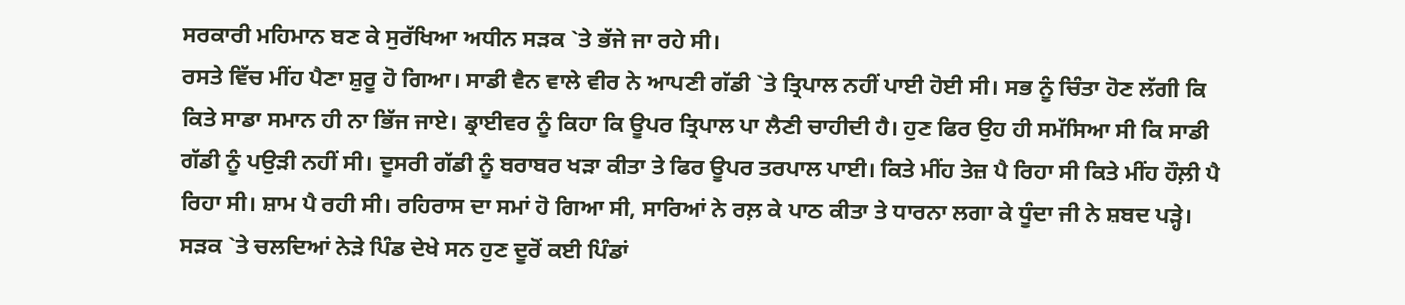ਸਰਕਾਰੀ ਮਹਿਮਾਨ ਬਣ ਕੇ ਸੁਰੱਖਿਆ ਅਧੀਨ ਸੜਕ `ਤੇ ਭੱਜੇ ਜਾ ਰਹੇ ਸੀ।
ਰਸਤੇ ਵਿੱਚ ਮੀਂਹ ਪੈਣਾ ਸ਼ੁਰੂ ਹੋ ਗਿਆ। ਸਾਡੀ ਵੈਨ ਵਾਲੇ ਵੀਰ ਨੇ ਆਪਣੀ ਗੱਡੀ `ਤੇ ਤ੍ਰਿਪਾਲ ਨਹੀਂ ਪਾਈ ਹੋਈ ਸੀ। ਸਭ ਨੂੰ ਚਿੰਤਾ ਹੋਣ ਲੱਗੀ ਕਿ ਕਿਤੇ ਸਾਡਾ ਸਮਾਨ ਹੀ ਨਾ ਭਿੱਜ ਜਾਏ। ਡ੍ਰਾਈਵਰ ਨੂੰ ਕਿਹਾ ਕਿ ਊਪਰ ਤ੍ਰਿਪਾਲ ਪਾ ਲੈਣੀ ਚਾਹੀਦੀ ਹੈ। ਹੁਣ ਫਿਰ ਉਹ ਹੀ ਸਮੱਸਿਆ ਸੀ ਕਿ ਸਾਡੀ ਗੱਡੀ ਨੂੰ ਪਉੜੀ ਨਹੀਂ ਸੀ। ਦੂਸਰੀ ਗੱਡੀ ਨੂੰ ਬਰਾਬਰ ਖੜਾ ਕੀਤਾ ਤੇ ਫਿਰ ਊਪਰ ਤਰਪਾਲ ਪਾਈ। ਕਿਤੇ ਮੀਂਹ ਤੇਜ਼ ਪੈ ਰਿਹਾ ਸੀ ਕਿਤੇ ਮੀਂਹ ਹੌਲ਼ੀ ਪੈ ਰਿਹਾ ਸੀ। ਸ਼ਾਮ ਪੈ ਰਹੀ ਸੀ। ਰਹਿਰਾਸ ਦਾ ਸਮਾਂ ਹੋ ਗਿਆ ਸੀ, ਸਾਰਿਆਂ ਨੇ ਰਲ਼ ਕੇ ਪਾਠ ਕੀਤਾ ਤੇ ਧਾਰਨਾ ਲਗਾ ਕੇ ਧੂੰਦਾ ਜੀ ਨੇ ਸ਼ਬਦ ਪੜ੍ਹੇ। ਸੜਕ `ਤੇ ਚਲਦਿਆਂ ਨੇੜੇ ਪਿੰਡ ਦੇਖੇ ਸਨ ਹੁਣ ਦੂਰੋਂ ਕਈ ਪਿੰਡਾਂ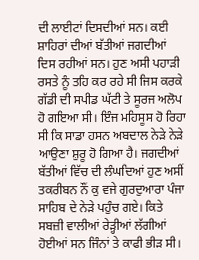ਦੀ ਲਾਈਟਾਂ ਦਿਸਦੀਆਂ ਸਨ। ਕਈ ਸ਼ਾਹਿਰਾਂ ਦੀਆਂ ਬੱਤੀਆਂ ਜਗਦੀਆਂ ਦਿਸ ਰਹੀਆਂ ਸਨ। ਹੁਣ ਅਸੀ ਪਹਾੜੀ ਰਸਤੇ ਨੂੰ ਤਹਿ ਕਰ ਰਹੇ ਸੀ ਜਿਸ ਕਰਕੇ ਗੱਡੀ ਦੀ ਸਪੀਡ ਘੱਟੀ ਤੇ ਸੂਰਜ ਅਲੋਪ ਹੋ ਗਇਆ ਸੀ। ਇੰਜ ਮਹਿਸੂਸ ਹੋ ਰਿਹਾ ਸੀ ਕਿ ਸਾਡਾ ਹਸਨ ਅਬਦਾਲ ਨੇੜੇ ਨੇੜੇ ਆਉਣਾ ਸ਼ੁਰੂ ਹੋ ਗਿਆ ਹੈ। ਜਗਦੀਆਂ ਬੱਤੀਆਂ ਵਿੱਚ ਦੀ ਲੰਘਦਿਆਂ ਹੁਣ ਅਸੀਂ ਤਕਰੀਬਨ ਨੌਂ ਕੁ ਵਜੇ ਗੁਰਦੁਆਰਾ ਪੰਜਾ ਸਾਹਿਬ ਦੇ ਨੇੜੇ ਪਹੁੰਚ ਗਏ। ਕਿਤੇ ਸਬਜ਼ੀ ਵਾਲੀਆਂ ਰੇੜ੍ਹੀਆਂ ਲੱਗੀਆਂ ਹੋਈਆਂ ਸਨ ਜਿੰਨਾਂ ਤੇ ਕਾਫੀ ਭੀੜ ਸੀ।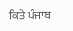ਕਿਤੇ ਪੰਜਾਬ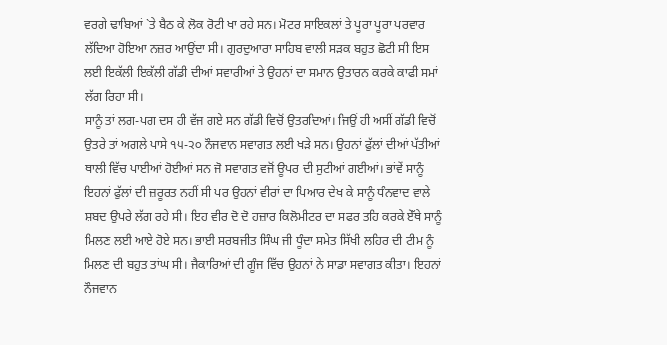ਵਰਗੇ ਢਾਬਿਆਂ `ਤੇ ਬੈਠ ਕੇ ਲੋਕ ਰੋਟੀ ਖਾ ਰਹੇ ਸਨ। ਮੋਟਰ ਸਾਇਕਲਾਂ ਤੇ ਪੂਰਾ ਪੂਰਾ ਪਰਵਾਰ ਲੱਦਿਆ ਹੋਇਆ ਨਜ਼ਰ ਆਉਂਦਾ ਸੀ। ਗੁਰਦੁਆਰਾ ਸਾਹਿਬ ਵਾਲੀ ਸੜਕ ਬਹੁਤ ਛੋਟੀ ਸੀ ਇਸ ਲਈ ਇਕੱਲੀ ਇਕੱਲੀ ਗੱਡੀ ਦੀਆਂ ਸਵਾਰੀਆਂ ਤੇ ਉਹਨਾਂ ਦਾ ਸਮਾਨ ਉਤਾਰਨ ਕਰਕੇ ਕਾਫੀ ਸਮਾਂ ਲੱਗ ਰਿਹਾ ਸੀ।
ਸਾਨੂੰ ਤਾਂ ਲਗ-ਪਗ ਦਸ ਹੀ ਵੱਜ ਗਏ ਸਨ ਗੱਡੀ ਵਿਚੋਂ ਉਤਰਦਿਆਂ। ਜਿਉਂ ਹੀ ਅਸੀਂ ਗੱਡੀ ਵਿਚੋਂ ਉਤਰੇ ਤਾਂ ਅਗਲੇ ਪਾਸੇ ੧੫-੨੦ ਨੌਜਵਾਨ ਸਵਾਗਤ ਲਈ ਖੜੇ ਸਨ। ਉਹਨਾਂ ਫੁੱਲਾਂ ਦੀਆਂ ਪੱਤੀਆਂ ਥਾਲੀ ਵਿੱਚ ਪਾਈਆਂ ਹੋਈਆਂ ਸਨ ਜੋ ਸਵਾਗਤ ਵਜੋਂ ਊਪਰ ਦੀ ਸੁਟੀਆਂ ਗਈਆਂ। ਭਾਂਵੇਂ ਸਾਨੂੰ ਇਹਨਾਂ ਫੁੱਲਾਂ ਦੀ ਜ਼ਰੂਰਤ ਨਹੀਂ ਸੀ ਪਰ ਉਹਨਾਂ ਵੀਰਾਂ ਦਾ ਪਿਆਰ ਦੇਖ ਕੇ ਸਾਨੂੰ ਧੰਨਵਾਦ ਵਾਲੇ ਸ਼ਬਦ ਉਪਰੇ ਲੱਗ ਰਹੇ ਸੀ। ਇਹ ਵੀਰ ਦੋ ਦੋ ਹਜ਼ਾਰ ਕਿਲੋਮੀਟਰ ਦਾ ਸਫਰ ਤਹਿ ਕਰਕੇ ਏੱਥੇ ਸਾਨੂੰ ਮਿਲਣ ਲਈ ਆਏ ਹੋਏ ਸਨ। ਭਾਈ ਸਰਬਜੀਤ ਸਿੰਘ ਜੀ ਧੂੰਦਾ ਸਮੇਤ ਸਿੱਖੀ ਲਹਿਰ ਦੀ ਟੀਮ ਨੂੰ ਮਿਲਣ ਦੀ ਬਹੁਤ ਤਾਂਘ ਸੀ। ਜੈਕਾਰਿਆਂ ਦੀ ਗੂੰਜ ਵਿੱਚ ਉਹਨਾਂ ਨੇ ਸਾਡਾ ਸਵਾਗਤ ਕੀਤਾ। ਇਹਨਾਂ ਨੌਜਵਾਨ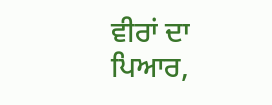ਵੀਰਾਂ ਦਾ ਪਿਆਰ,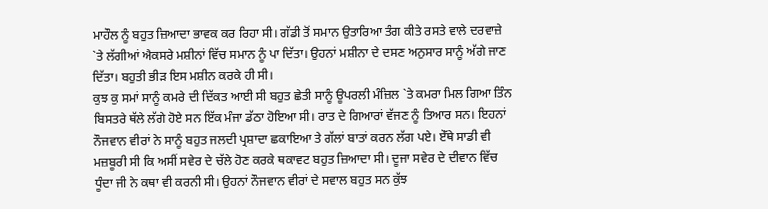ਮਾਹੌਲ ਨੂੰ ਬਹੁਤ ਜ਼ਿਆਦਾ ਭਾਵਕ ਕਰ ਰਿਹਾ ਸੀ। ਗੱਡੀ ਤੋਂ ਸਮਾਨ ਉਤਾਰਿਆ ਤੰਗ ਕੀਤੇ ਰਸਤੇ ਵਾਲੇ ਦਰਵਾਜ਼ੇ `ਤੇ ਲੱਗੀਆਂ ਐਕਸਰੇ ਮਸ਼ੀਨਾਂ ਵਿੱਚ ਸਮਾਨ ਨੂੰ ਪਾ ਦਿੱਤਾ। ਉਹਨਾਂ ਮਸ਼ੀਨਾ ਦੇ ਦਸਣ ਅਨੁਸਾਰ ਸਾਨੂੰ ਅੱਗੇ ਜਾਣ ਦਿੱਤਾ। ਬਹੁਤੀ ਭੀੜ ਇਸ ਮਸ਼ੀਨ ਕਰਕੇ ਹੀ ਸੀ।
ਕੁਝ ਕੁ ਸਮਾਂ ਸਾਨੂੰ ਕਮਰੇ ਦੀ ਦਿੱਕਤ ਆਈ ਸੀ ਬਹੁਤ ਛੇਤੀ ਸਾਨੂੰ ਊਪਰਲੀ ਮੰਜ਼ਿਲ `ਤੇ ਕਮਰਾ ਮਿਲ ਗਿਆ ਤਿੰਨ ਬਿਸਤਰੇ ਥੱਲੇ ਲੱਗੇ ਹੋਏ ਸਨ ਇੱਕ ਮੰਜਾ ਡੱਠਾ ਹੋਇਆ ਸੀ। ਰਾਤ ਦੇ ਗਿਆਰਾਂ ਵੱਜਣ ਨੂੰ ਤਿਆਰ ਸਨ। ਇਹਨਾਂ ਨੌਜਵਾਨ ਵੀਰਾਂ ਨੇ ਸਾਨੂੰ ਬਹੁਤ ਜਲਦੀ ਪ੍ਰਸ਼ਾਦਾ ਛਕਾਇਆ ਤੇ ਗੱਲਾਂ ਬਾਤਾਂ ਕਰਨ ਲੱਗ ਪਏ। ਏੱਥੇ ਸਾਡੀ ਵੀ ਮਜ਼ਬੂਰੀ ਸੀ ਕਿ ਅਸੀਂ ਸਵੇਰ ਦੇ ਚੱਲੇ ਹੋਣ ਕਰਕੇ ਥਕਾਵਟ ਬਹੁਤ ਜ਼ਿਆਦਾ ਸੀ। ਦੂਜਾ ਸਵੇਰ ਦੇ ਦੀਵਾਨ ਵਿੱਚ ਧੂੰਦਾ ਜੀ ਨੇ ਕਥਾ ਵੀ ਕਰਨੀ ਸੀ। ਉਹਨਾਂ ਨੌਜਵਾਨ ਵੀਰਾਂ ਦੇ ਸਵਾਲ ਬਹੁਤ ਸਨ ਕੁੱਝ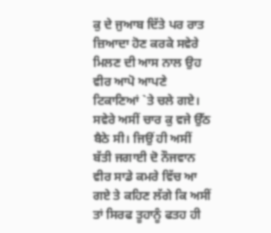ਕੁ ਦੇ ਜੁਆਬ ਦਿੱਤੇ ਪਰ ਰਾਤ ਜ਼ਿਆਦਾ ਹੋਣ ਕਰਕੇ ਸਵੇਰੇ ਮਿਲਣ ਦੀ ਆਸ ਨਾਲ ਉਹ ਵੀਰ ਆਪੋ ਆਪਣੇ ਟਿਕਾਣਿਆਂ `ਤੇ ਚਲੇ ਗਏ।
ਸਵੇਰੇ ਅਸੀਂ ਚਾਰ ਕੁ ਵਜੇ ਉੱਠ ਬੈਠੇ ਸੀ। ਜਿਉਂ ਹੀ ਅਸੀਂ ਬੱਤੀ ਜਗਾਈ ਦੋ ਨੌਜਵਾਨ ਵੀਰ ਸਾਡੇ ਕਮਰੇ ਵਿੱਚ ਆ ਗਏ ਤੇ ਕਹਿਣ ਲੱਗੇ ਕਿ ਅਸੀਂ ਤਾਂ ਸਿਰਫ ਤੂਹਾਨੂੰ ਫਤਹ ਹੀ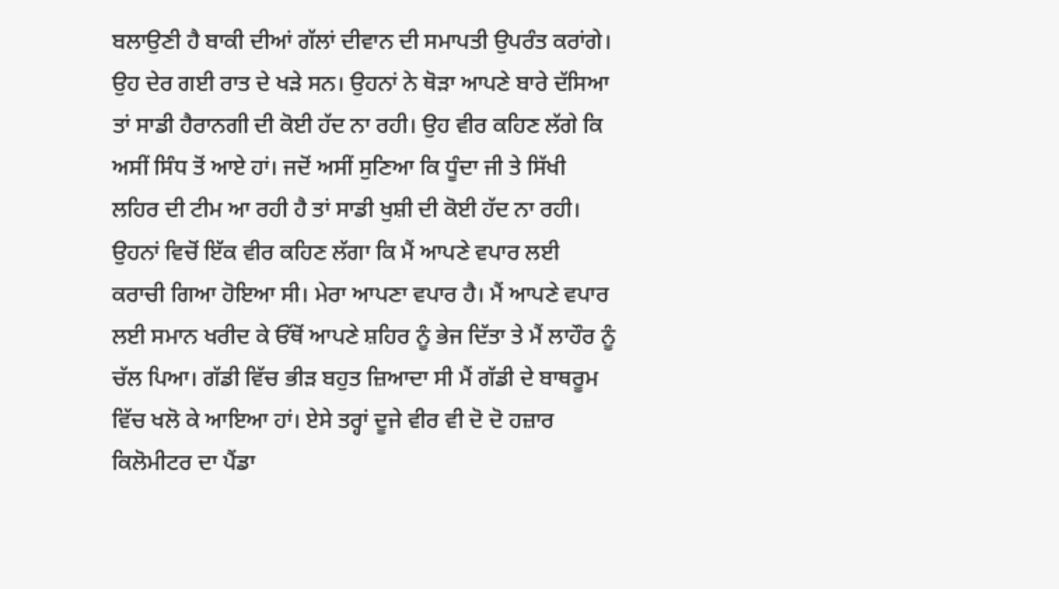ਬਲਾਉਣੀ ਹੈ ਬਾਕੀ ਦੀਆਂ ਗੱਲਾਂ ਦੀਵਾਨ ਦੀ ਸਮਾਪਤੀ ਉਪਰੰਤ ਕਰਾਂਗੇ। ਉਹ ਦੇਰ ਗਈ ਰਾਤ ਦੇ ਖੜੇ ਸਨ। ਉਹਨਾਂ ਨੇ ਥੋੜਾ ਆਪਣੇ ਬਾਰੇ ਦੱਸਿਆ ਤਾਂ ਸਾਡੀ ਹੈਰਾਨਗੀ ਦੀ ਕੋਈ ਹੱਦ ਨਾ ਰਹੀ। ਉਹ ਵੀਰ ਕਹਿਣ ਲੱਗੇ ਕਿ ਅਸੀਂ ਸਿੰਧ ਤੋਂ ਆਏ ਹਾਂ। ਜਦੋਂ ਅਸੀਂ ਸੁਣਿਆ ਕਿ ਧੂੰਦਾ ਜੀ ਤੇ ਸਿੱਖੀ ਲਹਿਰ ਦੀ ਟੀਮ ਆ ਰਹੀ ਹੈ ਤਾਂ ਸਾਡੀ ਖੁਸ਼ੀ ਦੀ ਕੋਈ ਹੱਦ ਨਾ ਰਹੀ। ਉਹਨਾਂ ਵਿਚੋਂ ਇੱਕ ਵੀਰ ਕਹਿਣ ਲੱਗਾ ਕਿ ਮੈਂ ਆਪਣੇ ਵਪਾਰ ਲਈ ਕਰਾਚੀ ਗਿਆ ਹੋਇਆ ਸੀ। ਮੇਰਾ ਆਪਣਾ ਵਪਾਰ ਹੈ। ਮੈਂ ਆਪਣੇ ਵਪਾਰ ਲਈ ਸਮਾਨ ਖਰੀਦ ਕੇ ਓੱਥੋਂ ਆਪਣੇ ਸ਼ਹਿਰ ਨੂੰ ਭੇਜ ਦਿੱਤਾ ਤੇ ਮੈਂ ਲਾਹੌਰ ਨੂੰ ਚੱਲ ਪਿਆ। ਗੱਡੀ ਵਿੱਚ ਭੀੜ ਬਹੁਤ ਜ਼ਿਆਦਾ ਸੀ ਮੈਂ ਗੱਡੀ ਦੇ ਬਾਥਰੂਮ ਵਿੱਚ ਖਲੋ ਕੇ ਆਇਆ ਹਾਂ। ਏਸੇ ਤਰ੍ਹਾਂ ਦੂਜੇ ਵੀਰ ਵੀ ਦੋ ਦੋ ਹਜ਼ਾਰ ਕਿਲੋਮੀਟਰ ਦਾ ਪੈਂਡਾ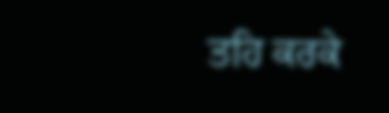ਤਹਿ ਕਰਕੇ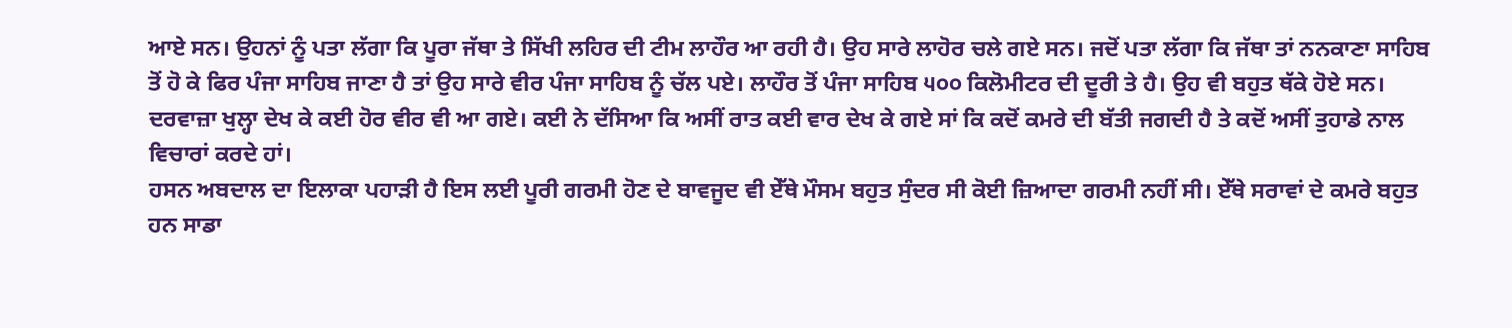ਆਏ ਸਨ। ਉਹਨਾਂ ਨੂੰ ਪਤਾ ਲੱਗਾ ਕਿ ਪੂਰਾ ਜੱਥਾ ਤੇ ਸਿੱਖੀ ਲਹਿਰ ਦੀ ਟੀਮ ਲਾਹੌਰ ਆ ਰਹੀ ਹੈ। ਉਹ ਸਾਰੇ ਲਾਹੋਰ ਚਲੇ ਗਏ ਸਨ। ਜਦੋਂ ਪਤਾ ਲੱਗਾ ਕਿ ਜੱਥਾ ਤਾਂ ਨਨਕਾਣਾ ਸਾਹਿਬ ਤੋਂ ਹੋ ਕੇ ਫਿਰ ਪੰਜਾ ਸਾਹਿਬ ਜਾਣਾ ਹੈ ਤਾਂ ਉਹ ਸਾਰੇ ਵੀਰ ਪੰਜਾ ਸਾਹਿਬ ਨੂੰ ਚੱਲ ਪਏ। ਲਾਹੌਰ ਤੋਂ ਪੰਜਾ ਸਾਹਿਬ ੫੦੦ ਕਿਲੋਮੀਟਰ ਦੀ ਦੂਰੀ ਤੇ ਹੈ। ਉਹ ਵੀ ਬਹੁਤ ਥੱਕੇ ਹੋਏ ਸਨ। ਦਰਵਾਜ਼ਾ ਖੁਲ੍ਹਾ ਦੇਖ ਕੇ ਕਈ ਹੋਰ ਵੀਰ ਵੀ ਆ ਗਏ। ਕਈ ਨੇ ਦੱਸਿਆ ਕਿ ਅਸੀਂ ਰਾਤ ਕਈ ਵਾਰ ਦੇਖ ਕੇ ਗਏ ਸਾਂ ਕਿ ਕਦੋਂ ਕਮਰੇ ਦੀ ਬੱਤੀ ਜਗਦੀ ਹੈ ਤੇ ਕਦੋਂ ਅਸੀਂ ਤੁਹਾਡੇ ਨਾਲ ਵਿਚਾਰਾਂ ਕਰਦੇ ਹਾਂ।
ਹਸਨ ਅਬਦਾਲ ਦਾ ਇਲਾਕਾ ਪਹਾੜੀ ਹੈ ਇਸ ਲਈ ਪੂਰੀ ਗਰਮੀ ਹੋਣ ਦੇ ਬਾਵਜੂਦ ਵੀ ਏੱਥੇ ਮੌਸਮ ਬਹੁਤ ਸੁੰਦਰ ਸੀ ਕੋਈ ਜ਼ਿਆਦਾ ਗਰਮੀ ਨਹੀਂ ਸੀ। ਏੱਥੇ ਸਰਾਵਾਂ ਦੇ ਕਮਰੇ ਬਹੁਤ ਹਨ ਸਾਡਾ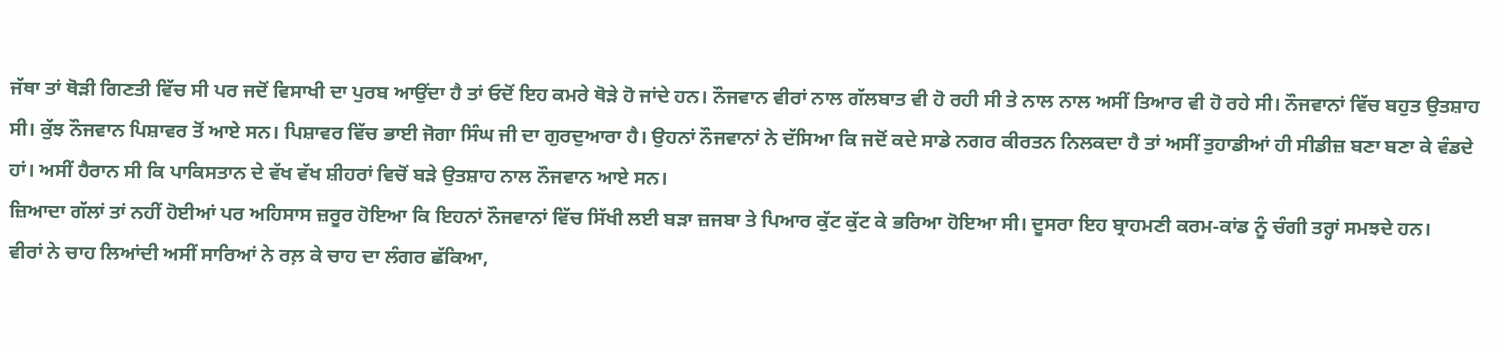ਜੱਥਾ ਤਾਂ ਥੋੜੀ ਗਿਣਤੀ ਵਿੱਚ ਸੀ ਪਰ ਜਦੋਂ ਵਿਸਾਖੀ ਦਾ ਪੁਰਬ ਆਉਂਦਾ ਹੈ ਤਾਂ ਓਦੋਂ ਇਹ ਕਮਰੇ ਥੋੜੇ ਹੋ ਜਾਂਦੇ ਹਨ। ਨੌਜਵਾਨ ਵੀਰਾਂ ਨਾਲ ਗੱਲਬਾਤ ਵੀ ਹੋ ਰਹੀ ਸੀ ਤੇ ਨਾਲ ਨਾਲ ਅਸੀਂ ਤਿਆਰ ਵੀ ਹੋ ਰਹੇ ਸੀ। ਨੌਜਵਾਨਾਂ ਵਿੱਚ ਬਹੁਤ ਉਤਸ਼ਾਹ ਸੀ। ਕੁੱਝ ਨੌਜਵਾਨ ਪਿਸ਼ਾਵਰ ਤੋਂ ਆਏ ਸਨ। ਪਿਸ਼ਾਵਰ ਵਿੱਚ ਭਾਈ ਜੋਗਾ ਸਿੰਘ ਜੀ ਦਾ ਗੁਰਦੁਆਰਾ ਹੈ। ਉਹਨਾਂ ਨੌਜਵਾਨਾਂ ਨੇ ਦੱਸਿਆ ਕਿ ਜਦੋਂ ਕਦੇ ਸਾਡੇ ਨਗਰ ਕੀਰਤਨ ਨਿਲਕਦਾ ਹੈ ਤਾਂ ਅਸੀਂ ਤੁਹਾਡੀਆਂ ਹੀ ਸੀਡੀਜ਼ ਬਣਾ ਬਣਾ ਕੇ ਵੰਡਦੇ ਹਾਂ। ਅਸੀਂ ਹੈਰਾਨ ਸੀ ਕਿ ਪਾਕਿਸਤਾਨ ਦੇ ਵੱਖ ਵੱਖ ਸ਼ੀਹਰਾਂ ਵਿਚੋਂ ਬੜੇ ਉਤਸ਼ਾਹ ਨਾਲ ਨੌਜਵਾਨ ਆਏ ਸਨ।
ਜ਼ਿਆਦਾ ਗੱਲਾਂ ਤਾਂ ਨਹੀਂ ਹੋਈਆਂ ਪਰ ਅਹਿਸਾਸ ਜ਼ਰੂਰ ਹੋਇਆ ਕਿ ਇਹਨਾਂ ਨੌਜਵਾਨਾਂ ਵਿੱਚ ਸਿੱਖੀ ਲਈ ਬੜਾ ਜ਼ਜਬਾ ਤੇ ਪਿਆਰ ਕੁੱਟ ਕੁੱਟ ਕੇ ਭਰਿਆ ਹੋਇਆ ਸੀ। ਦੂਸਰਾ ਇਹ ਬ੍ਰਾਹਮਣੀ ਕਰਮ-ਕਾਂਡ ਨੂੰ ਚੰਗੀ ਤਰ੍ਹਾਂ ਸਮਝਦੇ ਹਨ।
ਵੀਰਾਂ ਨੇ ਚਾਹ ਲਿਆਂਦੀ ਅਸੀਂ ਸਾਰਿਆਂ ਨੇ ਰਲ਼ ਕੇ ਚਾਹ ਦਾ ਲੰਗਰ ਛੱਕਿਆ,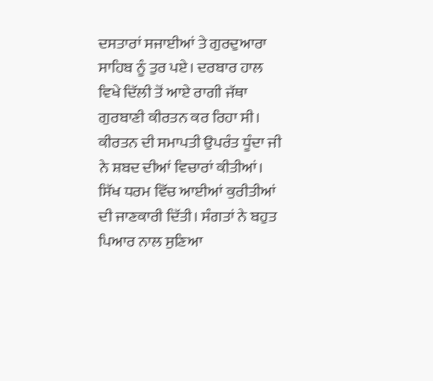ਦਸਤਾਰਾਂ ਸਜਾਈਆਂ ਤੇ ਗੁਰਦੁਆਰਾ ਸਾਹਿਬ ਨੂੰ ਤੁਰ ਪਏ। ਦਰਬਾਰ ਹਾਲ ਵਿਖੇ ਦਿੱਲੀ ਤੋਂ ਆਏ ਰਾਗੀ ਜੱਥਾ ਗੁਰਬਾਣੀ ਕੀਰਤਨ ਕਰ ਰਿਹਾ ਸੀ। ਕੀਰਤਨ ਦੀ ਸਮਾਪਤੀ ਉਪਰੰਤ ਧੂੰਦਾ ਜੀ ਨੇ ਸ਼ਬਦ ਦੀਆਂ ਵਿਚਾਰਾਂ ਕੀਤੀਆਂ। ਸਿੱਖ ਧਰਮ ਵਿੱਚ ਆਈਆਂ ਕੁਰੀਤੀਆਂ ਦੀ ਜਾਣਕਾਰੀ ਦਿੱਤੀ। ਸੰਗਤਾਂ ਨੇ ਬਹੁਤ ਪਿਆਰ ਨਾਲ ਸੁਣਿਆ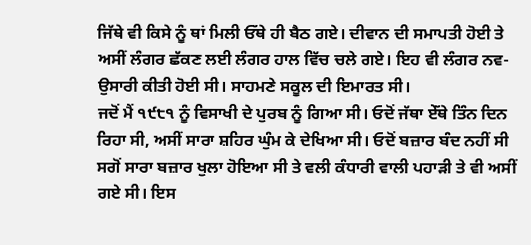ਜਿੱਥੇ ਵੀ ਕਿਸੇ ਨੂੰ ਥਾਂ ਮਿਲੀ ਓੱਥੇ ਹੀ ਬੈਠ ਗਏ। ਦੀਵਾਨ ਦੀ ਸਮਾਪਤੀ ਹੋਈ ਤੇ ਅਸੀਂ ਲੰਗਰ ਛੱਕਣ ਲਈ ਲੰਗਰ ਹਾਲ ਵਿੱਚ ਚਲੇ ਗਏ। ਇਹ ਵੀ ਲੰਗਰ ਨਵ-ਉਸਾਰੀ ਕੀਤੀ ਹੋਈ ਸੀ। ਸਾਹਮਣੇ ਸਕੂਲ ਦੀ ਇਮਾਰਤ ਸੀ।
ਜਦੋਂ ਮੈਂ ੧੯੮੧ ਨੂੰ ਵਿਸਾਖੀ ਦੇ ਪੁਰਬ ਨੂੰ ਗਿਆ ਸੀ। ਓਦੋਂ ਜੱਥਾ ਏੱਥੇ ਤਿੰਨ ਦਿਨ ਰਿਹਾ ਸੀ, ਅਸੀਂ ਸਾਰਾ ਸ਼ਹਿਰ ਘੁੰਮ ਕੇ ਦੇਖਿਆ ਸੀ। ਓਦੋਂ ਬਜ਼ਾਰ ਬੰਦ ਨਹੀਂ ਸੀ ਸਗੋਂ ਸਾਰਾ ਬਜ਼ਾਰ ਖੁਲਾ ਹੋਇਆ ਸੀ ਤੇ ਵਲੀ ਕੰਧਾਰੀ ਵਾਲੀ ਪਹਾੜੀ ਤੇ ਵੀ ਅਸੀਂ ਗਏ ਸੀ। ਇਸ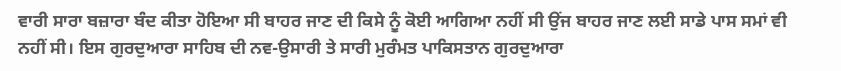ਵਾਰੀ ਸਾਰਾ ਬਜ਼ਾਰਾ ਬੰਦ ਕੀਤਾ ਹੋਇਆ ਸੀ ਬਾਹਰ ਜਾਣ ਦੀ ਕਿਸੇ ਨੂੰ ਕੋਈ ਆਗਿਆ ਨਹੀਂ ਸੀ ਉਂਜ ਬਾਹਰ ਜਾਣ ਲਈ ਸਾਡੇ ਪਾਸ ਸਮਾਂ ਵੀ ਨਹੀਂ ਸੀ। ਇਸ ਗੁਰਦੁਆਰਾ ਸਾਹਿਬ ਦੀ ਨਵ-ਉਸਾਰੀ ਤੇ ਸਾਰੀ ਮੁਰੰਮਤ ਪਾਕਿਸਤਾਨ ਗੁਰਦੁਆਰਾ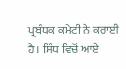ਪ੍ਰਬੰਧਕ ਕਮੇਟੀ ਨੇ ਕਰਾਈ ਹੈ। ਸਿੰਧ ਵਿਚੋਂ ਆਏ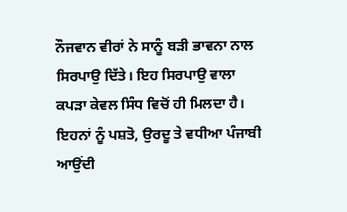ਨੌਜਵਾਨ ਵੀਰਾਂ ਨੇ ਸਾਨੂੰ ਬੜੀ ਭਾਵਨਾ ਨਾਲ ਸਿਰਪਾਉ ਦਿੱਤੇ। ਇਹ ਸਿਰਪਾਉ ਵਾਲਾ ਕਪੜਾ ਕੇਵਲ ਸਿੰਧ ਵਿਚੋਂ ਹੀ ਮਿਲਦਾ ਹੈ। ਇਹਨਾਂ ਨੂੰ ਪਸ਼ਤੋ, ਉਰਦੂ ਤੇ ਵਧੀਆ ਪੰਜਾਬੀ ਆਉਂਦੀ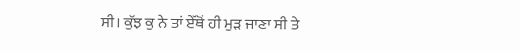ਸੀ। ਕੁੱਝ ਕੁ ਨੇ ਤਾਂ ਏੱਥੋਂ ਹੀ ਮੁੜ ਜਾਣਾ ਸੀ ਤੇ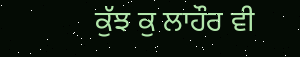ਕੁੱਝ ਕੁ ਲਾਹੌਰ ਵੀ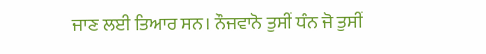ਜਾਣ ਲਈ ਤਿਆਰ ਸਨ। ਨੌਜਵਾਨੋ ਤੁਸੀਂ ਧੰਨ ਜੋ ਤੁਸੀਂ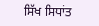ਸਿੱਖ ਸਿਧਾਂਤ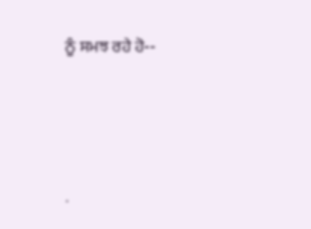ਨੂੰ ਸਮਝ ਰਹੇ ਹੋ--




.